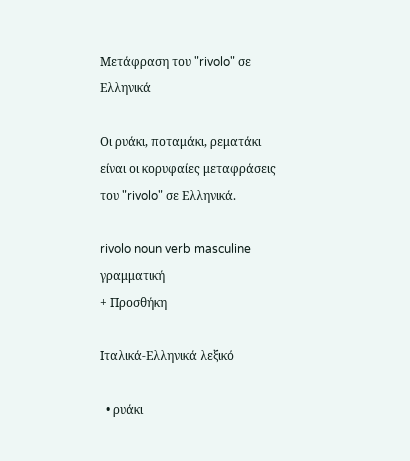Μετάφραση του "rivolo" σε Ελληνικά

Οι ρυάκι, ποταμάκι, ρεματάκι είναι οι κορυφαίες μεταφράσεις του "rivolo" σε Ελληνικά.

rivolo noun verb masculine γραμματική
+ Προσθήκη

Ιταλικά-Ελληνικά λεξικό

  • ρυάκι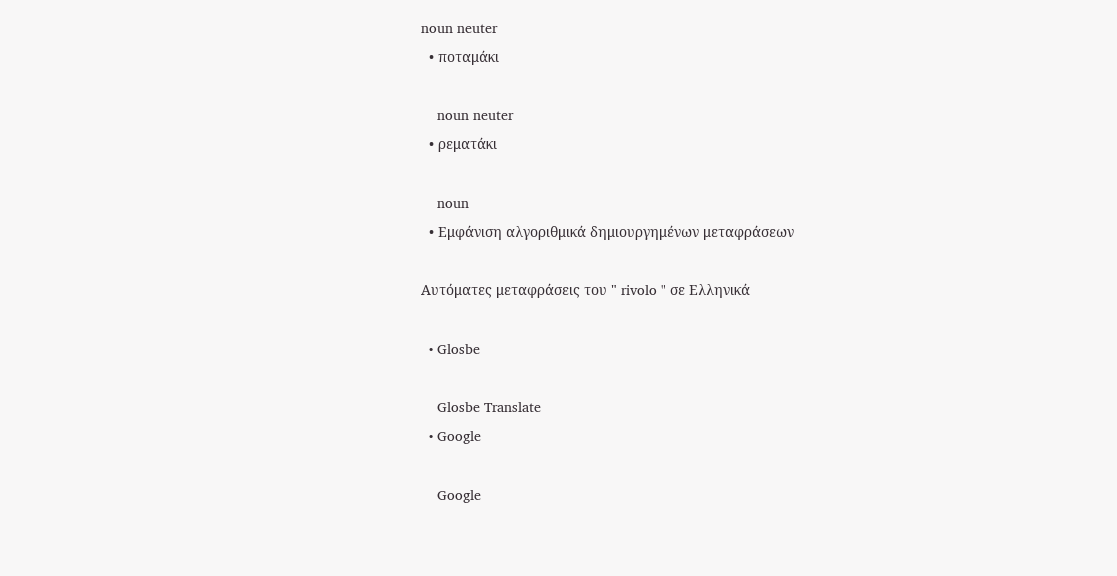noun neuter
  • ποταμάκι

    noun neuter
  • ρεματάκι

    noun
  • Εμφάνιση αλγοριθμικά δημιουργημένων μεταφράσεων

Αυτόματες μεταφράσεις του " rivolo " σε Ελληνικά

  • Glosbe

    Glosbe Translate
  • Google

    Google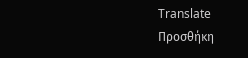Translate
Προσθήκη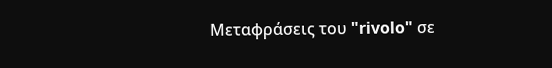Μεταφράσεις του "rivolo" σε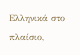Ελληνικά στο πλαίσιο,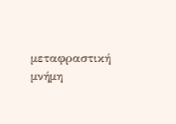μεταφραστική μνήμη